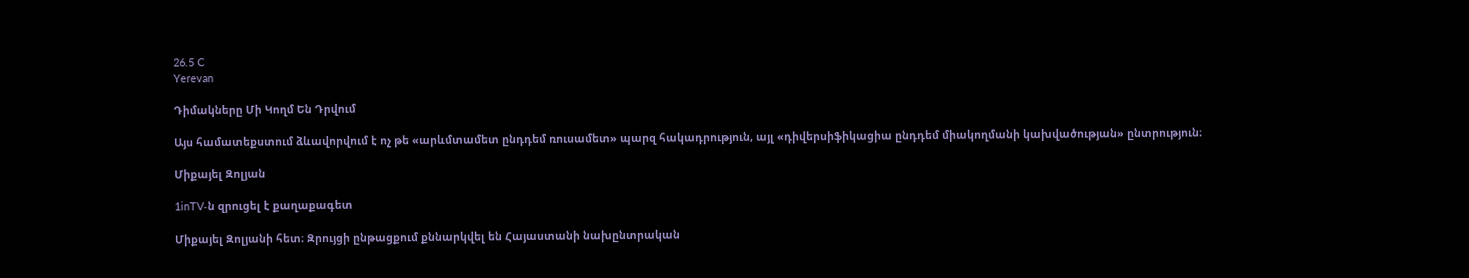26.5 C
Yerevan

Դիմակները Մի Կողմ Են Դրվում

Այս համատեքստում ձևավորվում է ոչ թե «արևմտամետ ընդդեմ ռուսամետ» պարզ հակադրություն, այլ «դիվերսիֆիկացիա ընդդեմ միակողմանի կախվածության» ընտրություն։

Միքայել Զոլյան

1inTV‑ն զրուցել է քաղաքագետ

Միքայել Զոլյանի հետ։ Զրույցի ընթացքում քննարկվել են Հայաստանի նախընտրական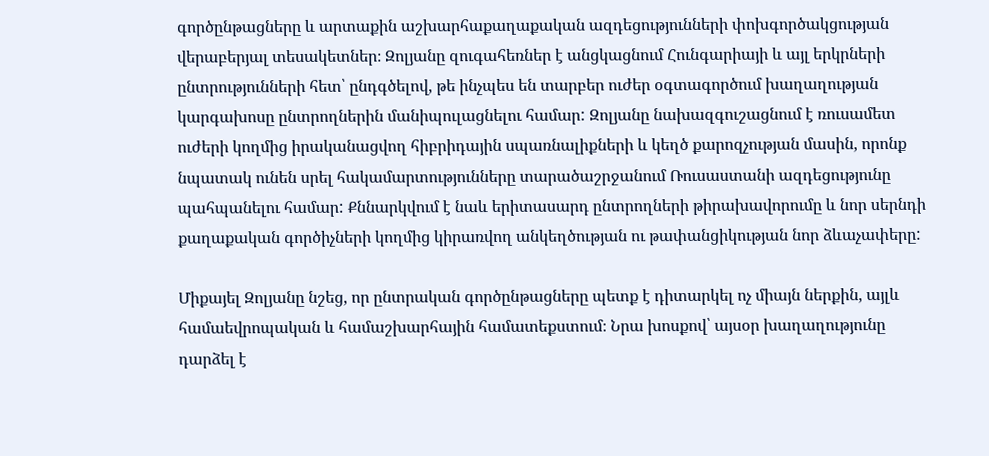գործընթացները և արտաքին աշխարհաքաղաքական ազդեցությունների փոխգործակցության վերաբերյալ տեսակետներ։ Զոլյանը զուգահեռներ է անցկացնում Հունգարիայի և այլ երկրների ընտրությունների հետ՝ ընդգծելով, թե ինչպես են տարբեր ուժեր օգտագործում խաղաղության կարգախոսը ընտրողներին մանիպուլացնելու համար: Զոլյանը նախազգուշացնում է ռուսամետ ուժերի կողմից իրականացվող հիբրիդային սպառնալիքների և կեղծ քարոզչության մասին, որոնք նպատակ ունեն սրել հակամարտությունները տարածաշրջանում Ռուսաստանի ազդեցությունը պահպանելու համար: Քննարկվում է նաև երիտասարդ ընտրողների թիրախավորումը և նոր սերնդի քաղաքական գործիչների կողմից կիրառվող անկեղծության ու թափանցիկության նոր ձևաչափերը:

Միքայել Զոլյանը նշեց, որ ընտրական գործընթացները պետք է դիտարկել ոչ միայն ներքին, այլև համաեվրոպական և համաշխարհային համատեքստում։ Նրա խոսքով՝ այսօր խաղաղությունը դարձել է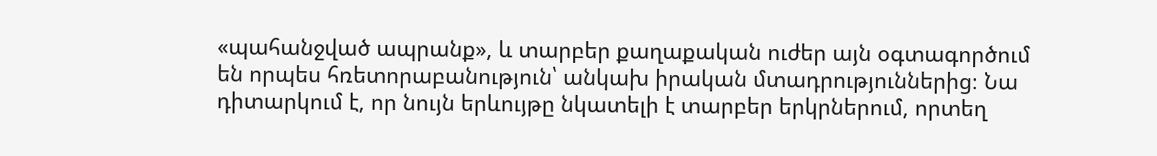«պահանջված ապրանք», և տարբեր քաղաքական ուժեր այն օգտագործում են որպես հռետորաբանություն՝ անկախ իրական մտադրություններից։ Նա դիտարկում է, որ նույն երևույթը նկատելի է տարբեր երկրներում, որտեղ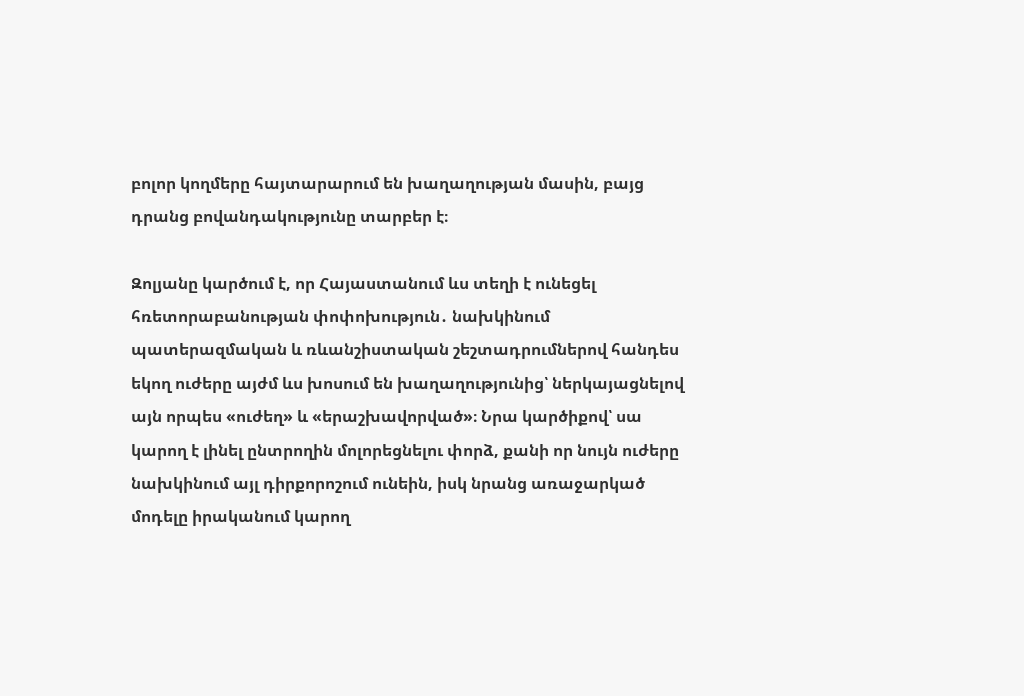բոլոր կողմերը հայտարարում են խաղաղության մասին, բայց դրանց բովանդակությունը տարբեր է։

Զոլյանը կարծում է, որ Հայաստանում ևս տեղի է ունեցել հռետորաբանության փոփոխություն․ նախկինում պատերազմական և ռևանշիստական շեշտադրումներով հանդես եկող ուժերը այժմ ևս խոսում են խաղաղությունից՝ ներկայացնելով այն որպես «ուժեղ» և «երաշխավորված»։ Նրա կարծիքով՝ սա կարող է լինել ընտրողին մոլորեցնելու փորձ, քանի որ նույն ուժերը նախկինում այլ դիրքորոշում ունեին, իսկ նրանց առաջարկած մոդելը իրականում կարող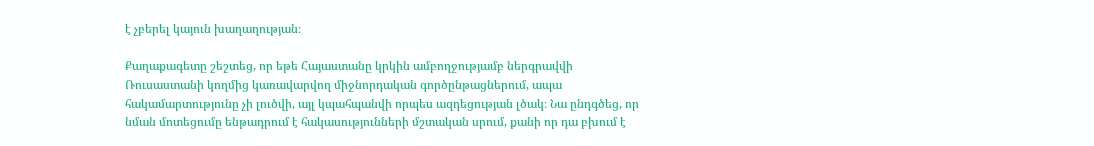է չբերել կայուն խաղաղության։

Քաղաքագետը շեշտեց, որ եթե Հայաստանը կրկին ամբողջությամբ ներգրավվի Ռուսաստանի կողմից կառավարվող միջնորդական գործընթացներում, ապա հակամարտությունը չի լուծվի, այլ կպահպանվի որպես ազդեցության լծակ։ Նա ընդգծեց, որ նման մոտեցումը ենթադրում է հակասությունների մշտական սրում, քանի որ դա բխում է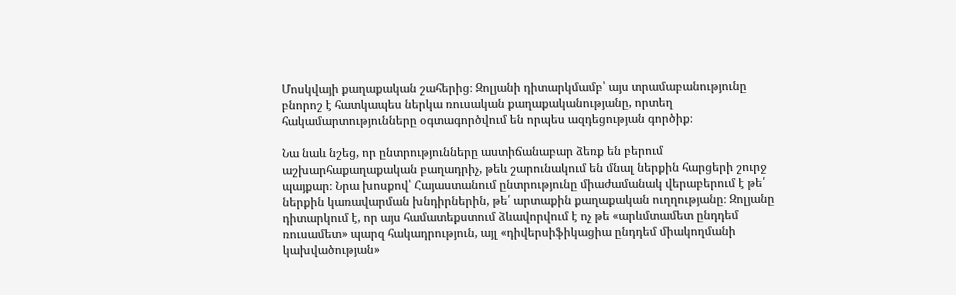Մոսկվայի քաղաքական շահերից։ Զոլյանի դիտարկմամբ՝ այս տրամաբանությունը բնորոշ է հատկապես ներկա ռուսական քաղաքականությանը, որտեղ հակամարտությունները օգտագործվում են որպես ազդեցության գործիք։

Նա նաև նշեց, որ ընտրությունները աստիճանաբար ձեռք են բերում աշխարհաքաղաքական բաղադրիչ, թեև շարունակում են մնալ ներքին հարցերի շուրջ պայքար։ Նրա խոսքով՝ Հայաստանում ընտրությունը միաժամանակ վերաբերում է թե՛ ներքին կառավարման խնդիրներին, թե՛ արտաքին քաղաքական ուղղությանը։ Զոլյանը դիտարկում է, որ այս համատեքստում ձևավորվում է ոչ թե «արևմտամետ ընդդեմ ռուսամետ» պարզ հակադրություն, այլ «դիվերսիֆիկացիա ընդդեմ միակողմանի կախվածության»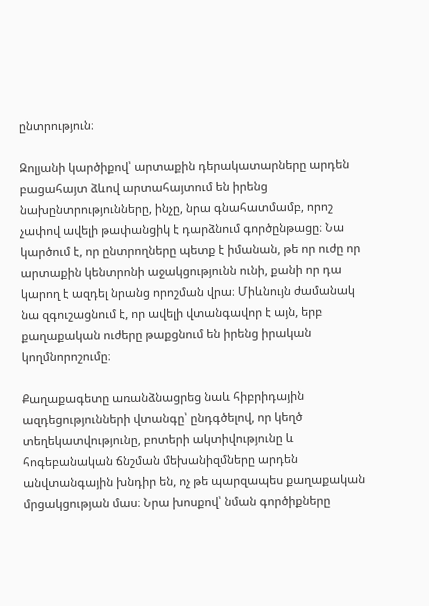ընտրություն։

Զոլյանի կարծիքով՝ արտաքին դերակատարները արդեն բացահայտ ձևով արտահայտում են իրենց նախընտրությունները, ինչը, նրա գնահատմամբ, որոշ չափով ավելի թափանցիկ է դարձնում գործընթացը։ Նա կարծում է, որ ընտրողները պետք է իմանան, թե որ ուժը որ արտաքին կենտրոնի աջակցությունն ունի, քանի որ դա կարող է ազդել նրանց որոշման վրա։ Միևնույն ժամանակ նա զգուշացնում է, որ ավելի վտանգավոր է այն, երբ քաղաքական ուժերը թաքցնում են իրենց իրական կողմնորոշումը։

Քաղաքագետը առանձնացրեց նաև հիբրիդային ազդեցությունների վտանգը՝ ընդգծելով, որ կեղծ տեղեկատվությունը, բոտերի ակտիվությունը և հոգեբանական ճնշման մեխանիզմները արդեն անվտանգային խնդիր են, ոչ թե պարզապես քաղաքական մրցակցության մաս։ Նրա խոսքով՝ նման գործիքները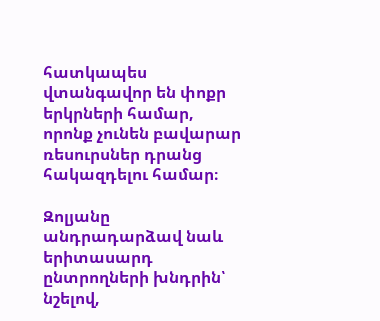հատկապես վտանգավոր են փոքր երկրների համար, որոնք չունեն բավարար ռեսուրսներ դրանց հակազդելու համար։

Զոլյանը անդրադարձավ նաև երիտասարդ ընտրողների խնդրին՝ նշելով,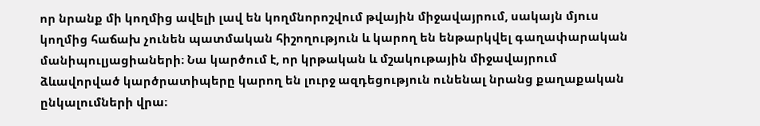որ նրանք մի կողմից ավելի լավ են կողմնորոշվում թվային միջավայրում, սակայն մյուս կողմից հաճախ չունեն պատմական հիշողություն և կարող են ենթարկվել գաղափարական մանիպուլյացիաների։ Նա կարծում է, որ կրթական և մշակութային միջավայրում ձևավորված կարծրատիպերը կարող են լուրջ ազդեցություն ունենալ նրանց քաղաքական ընկալումների վրա։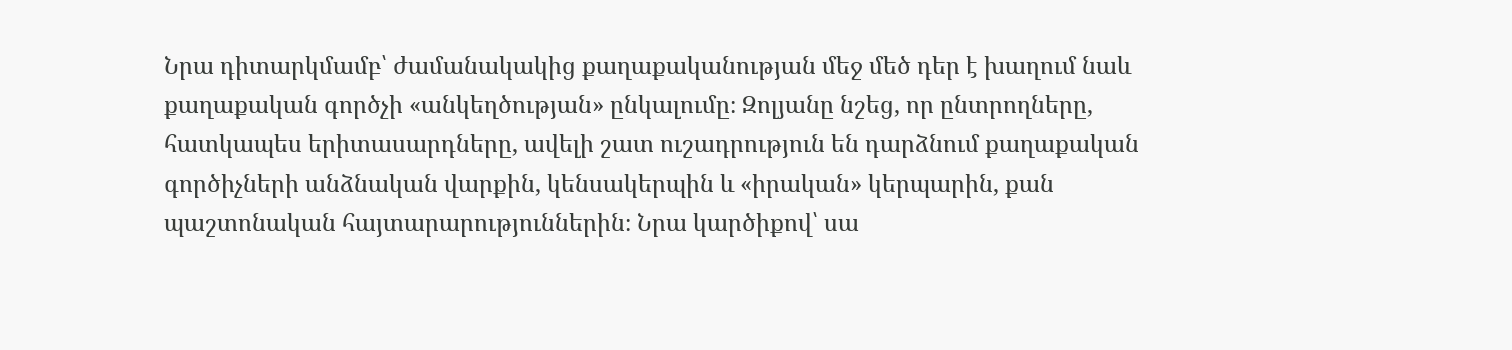Նրա դիտարկմամբ՝ ժամանակակից քաղաքականության մեջ մեծ դեր է խաղում նաև քաղաքական գործչի «անկեղծության» ընկալումը։ Զոլյանը նշեց, որ ընտրողները, հատկապես երիտասարդները, ավելի շատ ուշադրություն են դարձնում քաղաքական գործիչների անձնական վարքին, կենսակերպին և «իրական» կերպարին, քան պաշտոնական հայտարարություններին։ Նրա կարծիքով՝ սա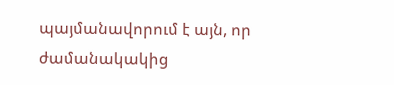պայմանավորում է այն, որ ժամանակակից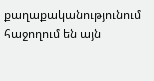քաղաքականությունում հաջողում են այն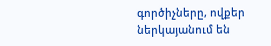գործիչները, ովքեր ներկայանում են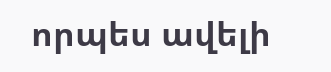որպես ավելի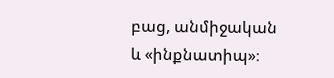բաց, անմիջական և «ինքնատիպ»։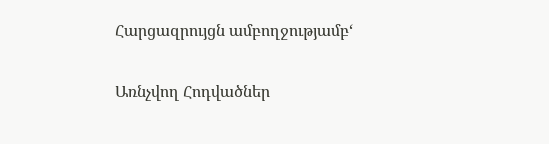Հարցազրույցն ամբողջությամբ‘

Առնչվող Հոդվածներ